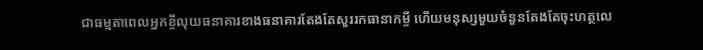ជាធម្មតាពេលអ្នកខ្ចីលុយធនាគារខាងធនាគារតែងតែសួររកធានាកម្ចី ហើយមនុស្សមួយចំនួនតែងតែចុះហត្ថលេ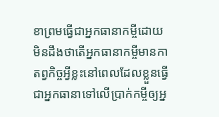ខាព្រមធ្វើជាអ្នកធានាកម្ចីដោយមិនដឹងថាតើអ្នកធានាកម្ចីមានកាតព្វកិច្ចអ្វីខ្លះនៅពេលដែលខ្លួនធ្វើជាអ្នកធានាទៅលើប្រាក់កម្ចីឲ្យអ្ន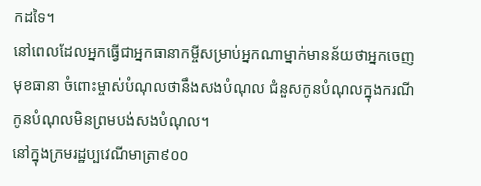កដទៃ។
នៅពេលដែលអ្នកធ្វើជាអ្នកធានាកម្ចីសម្រាប់អ្នកណាម្នាក់មានន័យថាអ្នកចេញមុខធានា ចំពោះម្ចាស់បំណុលថានឹងសងបំណុល ជំនួសកូនបំណុលក្នុងករណីកូនបំណុលមិនព្រមបង់សងបំណុល។
នៅក្នុងក្រមរដ្ឋប្បវេណីមាត្រា៩០០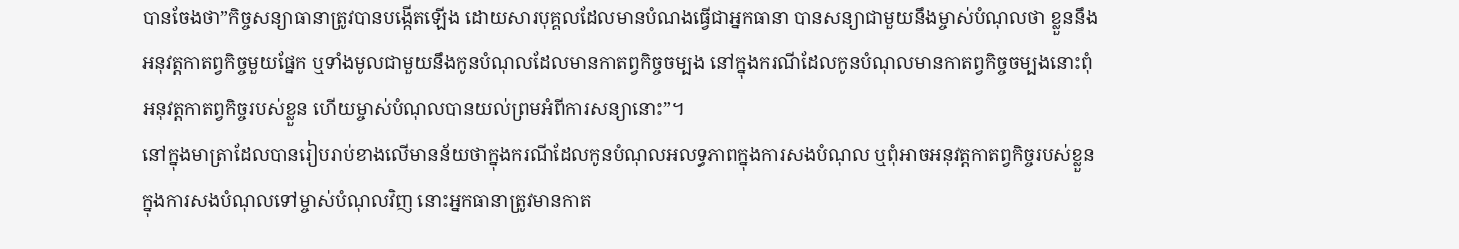បានចែងថា”កិច្ចសន្យាធានាត្រូវបានបង្កើតឡើង ដោយសារបុគ្គលដែលមានបំណងធ្វើជាអ្នកធានា បានសន្យាជាមួយនឹងម្ចាស់បំណុលថា ខ្លួននឹងអនុវត្តកាតព្វកិច្ចមួយផ្នែក ឬទាំងមូលជាមួយនឹងកូនបំណុលដែលមានកាតព្វកិច្ចចម្បង នៅក្នុងករណីដែលកូនបំណុលមានកាតព្វកិច្ចចម្បងនោះពុំអនុវត្តកាតព្វកិច្ចរបស់ខ្លួន ហើយម្ចាស់បំណុលបានយល់ព្រមអំពីការសន្យានោះ”។
នៅក្នុងមាត្រាដែលបានរៀបរាប់ខាងលើមានន័យថាក្នុងករណីដែលកូនបំណុលអលទ្ធភាពក្នុងការសងបំណុល ឬពុំអាចអនុវត្តកាតព្វកិច្ចរបស់ខ្លួន ក្នុងការសងបំណុលទៅម្ចាស់បំណុលវិញ នោះអ្នកធានាត្រូវមានកាត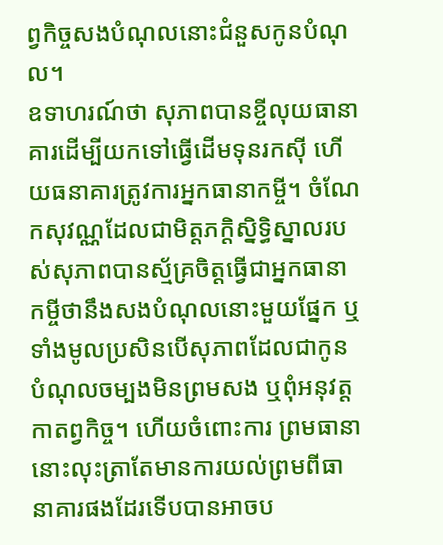ព្វកិច្ចសងបំណុលនោះជំនួសកូនបំណុល។
ឧទាហរណ៍ថា សុភាពបានខ្ចីលុយធានាគារដើម្បីយកទៅធ្វើដើមទុនរកស៊ី ហើយធនាគារត្រូវការអ្នកធានាកម្ចី។ ចំណែកសុវណ្ណដែលជាមិត្តភក្ដិស្និទ្ធិស្នាលរបស់សុភាពបានស្ម័គ្រចិត្តធ្វើជាអ្នកធានាកម្ចីថានឹងសងបំណុលនោះមួយផ្នែក ឬទាំងមូលប្រសិនបើសុភាពដែលជាកូនបំណុលចម្បងមិនព្រមសង ឬពុំអនុវត្តកាតព្វកិច្ច។ ហើយចំពោះការ ព្រមធានានោះលុះត្រាតែមានការយល់ព្រមពីធានាគារផងដែរទើបបានអាចប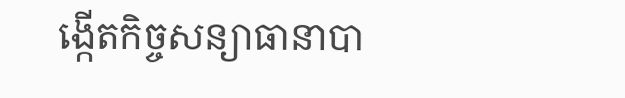ង្កើតកិច្ចសន្យាធានាបា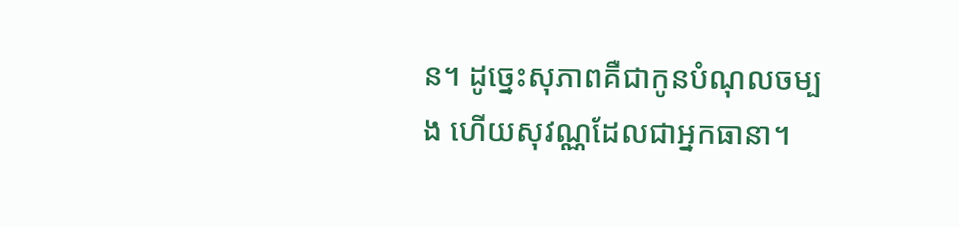ន។ ដូច្នេះសុភាពគឺជាកូនបំណុលចម្បង ហើយសុវណ្ណដែលជាអ្នកធានា។